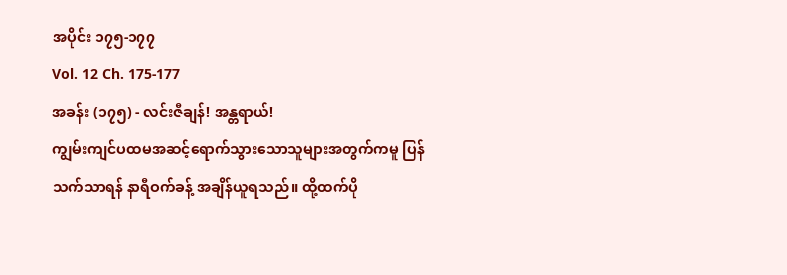အပိုင်း ၁၇၅-၁၇၇
Vol. 12 Ch. 175-177
အခန်း (၁၇၅) - လင်းဇီချန်! အန္တရာယ်!
ကျွမ်းကျင်ပထမအဆင့်ရောက်သွားသောသူများအတွက်ကမူ ပြန်သက်သာရန် နာရီဝက်ခန့် အချိန်ယူရသည်။ ထို့ထက်ပို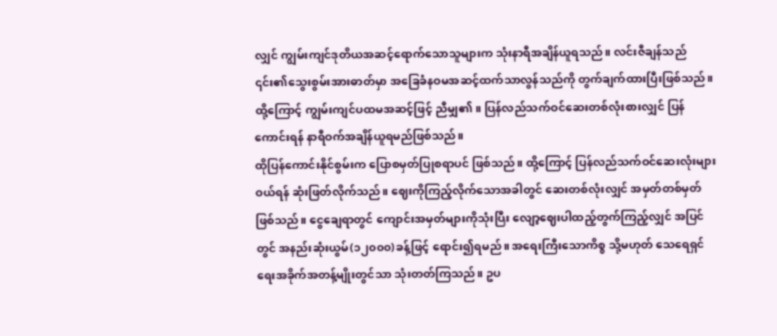လျှင် ကျွမ်းကျင်ဒုတိယအဆင့်ရောက်သောသူများက သုံးနာရီအချိန်ယူရသည်။ လင်းဇီချန်သည် ၎င်း၏သွေးစွမ်းအားဓာတ်မှာ အခြေခံနဝမအဆင့်ထက်သာလွန်သည်ကို တွက်ချက်ထားပြီးဖြစ်သည်။ ထို့ကြောင့် ကျွမ်းကျင်ပထမအဆင့်ဖြင့် ညီမျှ၏။ ပြန်လည်သက်ဝင်ဆေးတစ်လုံးစားလျှင် ပြန်ကောင်းရန် နာရီဝက်အချိန်ယူရမည်ဖြစ်သည်။
ထိုပြန်ကောင်းနိုင်စွမ်းက ပြောစမှတ်ပြုစရာပင် ဖြစ်သည်။ ထို့ကြောင့် ပြန်လည်သက်ဝင်ဆေးလုံးများဝယ်ရန် ဆုံးဖြတ်လိုက်သည်။ ဈေးကိုကြည့်လိုက်သောအခါတွင် ဆေးတစ်လုံးလျှင် အမှတ်တစ်မှတ်ဖြစ်သည်။ ငွေချေရာတွင် ကျောင်းအမှတ်များကိုသုံးပြီး လျော့ဈေးပါထည့်တွက်ကြည့်လျှင် အပြင်တွင် အနည်းဆုံးယွမ်(၁၂၀၀၀)ခန့်ဖြင့် ရောင်း၍ရမည်။ အရေးကြီးသောကိစ္စ သို့မဟုတ် သေရေရှင်ရေးအခိုက်အတန့်မျိုးတွင်သာ သုံးတတ်ကြသည်။ ဥပ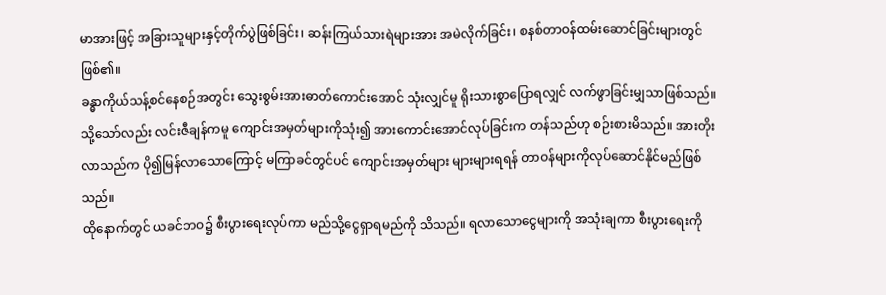မာအားဖြင့် အခြားသူများနှင့်တိုက်ပွဲဖြစ်ခြင်း၊ ဆန်းကြယ်သားရဲများအား အမဲလိုက်ခြင်း၊ စနစ်တာဝန်ထမ်းဆောင်ခြင်းများတွင် ဖြစ်၏။
ခန္ဓာကိုယ်သန့်စင်နေစဉ်အတွင်း သွေးစွမ်းအားဓာတ်ကောင်းအောင် သုံးလျှင်မူ ရိုးသားစွာပြောရလျှင် လက်ဖွာခြင်းမျှသာဖြစ်သည်။ သို့သော်လည်း လင်းဇီချန်ကမူ ကျောင်းအမှတ်များကိုသုံး၍ အားကောင်းအောင်လုပ်ခြင်းက တန်သည်ဟု စဉ်းစားမိသည်။ အားတိုးလာသည်က ပို၍မြန်လာသောကြောင့် မကြာခင်တွင်ပင် ကျောင်းအမှတ်များ များများရရန် တာဝန်များကိုလုပ်ဆောင်နိုင်မည်ဖြစ်သည်။
ထိုနောက်တွင် ယခင်ဘဝ၌ စီးပွားရေးလုပ်ကာ မည်သို့ငွေရှာရမည်ကို သိသည်။ ရလာသောငွေများကို အသုံးချကာ စီးပွားရေးကို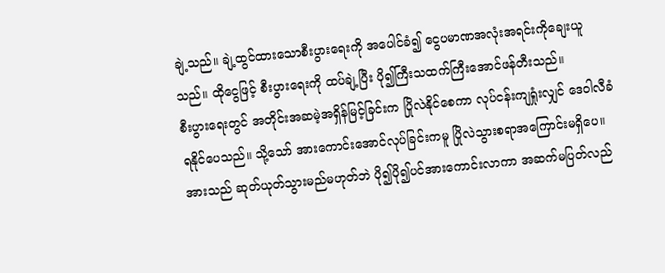ချဲ့သည်။ ချဲ့ထွင်ထားသောစီးပွားရေးကို အပေါင်ခံ၍ ငွေပမာဏအလုံးအရင်းကိုချေးယူသည်။ ထိုငွေဖြင့် စီးပွားရေးကို ထပ်ချဲ့ပြီး ပို၍ကြီးသထက်ကြီးအောင်ဖန်တီးသည်။
စီးပွားရေးတွင် အတိုင်းအဆမဲ့အရှိန်မြင့်ခြင်းက ပြိုလဲနိုင်စေကာ လုပ်ငန်းကျရှုံးလျှင် ဒေဝါလီခံရနိုင်ပေသည်။ သို့သော် အားကောင်းအောင်လုပ်ခြင်းကမူ ပြိုလဲသွားစရာအကြောင်းမရှိပေ။
အားသည် ဆုတ်ယုတ်သွားမည်မဟုတ်ဘဲ ပို၍ပို၍ပင်အားကောင်းလာကာ အဆက်မပြတ်လည်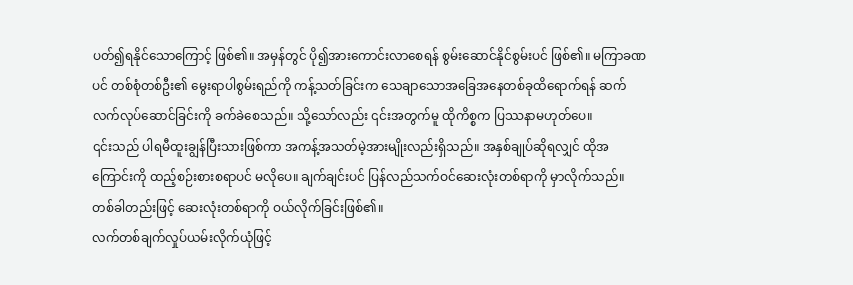ပတ်၍ရနိုင်သောကြောင့် ဖြစ်၏။ အမှန်တွင် ပို၍အားကောင်းလာစေရန် စွမ်းဆောင်နိုင်စွမ်းပင် ဖြစ်၏။ မကြာခဏပင် တစ်စုံတစ်ဦး၏ မွေးရာပါစွမ်းရည်ကို ကန့်သတ်ခြင်းက သေချာသောအခြေအနေတစ်ခုထိရောက်ရန် ဆက်လက်လုပ်ဆောင်ခြင်းကို ခက်ခဲစေသည်။ သို့သော်လည်း ၎င်းအတွက်မူ ထိုကိစ္စက ပြဿနာမဟုတ်ပေ။
၎င်းသည် ပါရမီထူးချွန်ပြီးသားဖြစ်ကာ အကန့်အသတ်မဲ့အားမျိုးလည်းရှိသည်။ အနှစ်ချုပ်ဆိုရလျှင် ထိုအကြောင်းကို ထည့်စဉ်းစားစရာပင် မလိုပေ။ ချက်ချင်းပင် ပြန်လည်သက်ဝင်ဆေးလုံးတစ်ရာကို မှာလိုက်သည်။ တစ်ခါတည်းဖြင့် ဆေးလုံးတစ်ရာကို ဝယ်လိုက်ခြင်းဖြစ်၏။
လက်တစ်ချက်လှုပ်ယမ်းလိုက်ယုံဖြင့်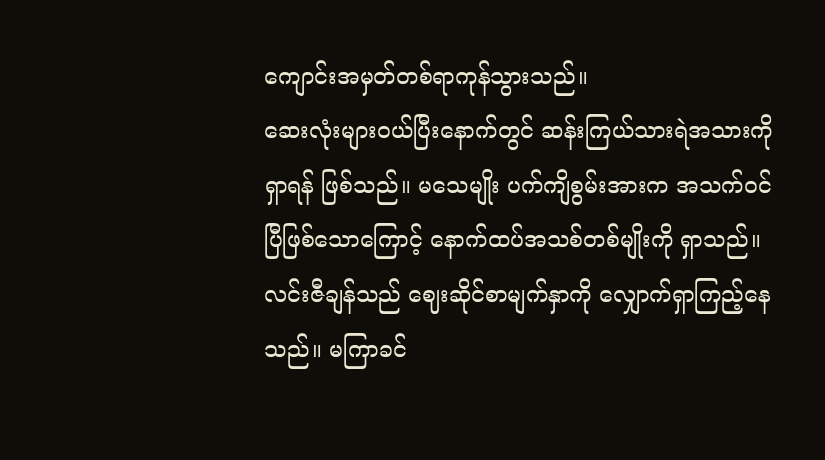ကျောင်းအမှတ်တစ်ရာကုန်သွားသည်။
ဆေးလုံးများဝယ်ပြီးနောက်တွင် ဆန်းကြယ်သားရဲအသားကို ရှာရန် ဖြစ်သည်။ မသေမျိုး ပက်ကျိစွမ်းအားက အသက်ဝင်ပြီဖြစ်သောကြောင့် နောက်ထပ်အသစ်တစ်မျိုးကို ရှာသည်။
လင်းဇီချန်သည် ဈေးဆိုင်စာမျက်နှာကို လျှောက်ရှာကြည့်နေသည်။ မကြာခင်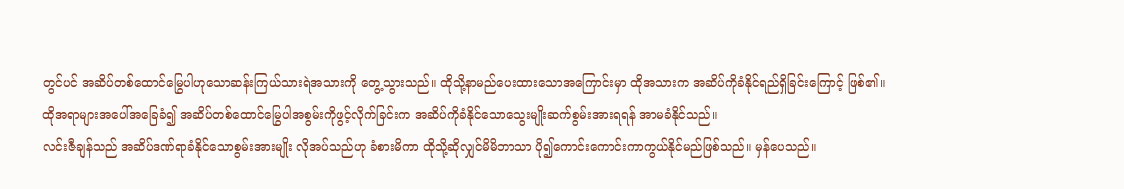တွင်ပင် အဆိပ်တစ်ထောင်မြွေပါဟုသောဆန်းကြယ်သားရဲအသားကို တွေ့သွားသည်။ ထိုသို့နာမည်ပေးထားသောအကြောင်းမှာ ထိုအသားက အဆိပ်ကိုခံနိုင်ရည်ရှိခြင်းကြောင့် ဖြစ်၏။
ထိုအရာများအပေါ်အခြေခံ၍ အဆိပ်တစ်ထောင်မြွေပါအစွမ်းကိုဖွင့်လိုက်ခြင်းက အဆိပ်ကိုခံနိုင်သောသွေးမျိုးဆက်စွမ်းအားရရန် အာမခံနိုင်သည်။
လင်းဇီချန်သည် အဆိပ်ဒဏ်ရာခံနိုင်သောစွမ်းအားမျိုး လိုအပ်သည်ဟု ခံစားမိကာ ထိုသို့ဆိုလျှင်မိမိဘာသာ ပို၍ကောင်းကောင်းကာကွယ်နိုင်မည်ဖြစ်သည်။ မှန်ပေသည်။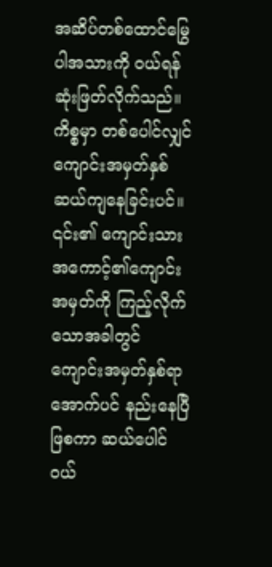အဆိပ်တစ်ထောင်မြွေပါအသားကို ဝယ်ရန် ဆုံးဖြတ်လိုက်သည်။ ကိစ္စမှာ တစ်ပေါင်လျှင် ကျောင်းအမှတ်နှစ်ဆယ်ကျနေခြင်းပင်။ ၎င်း၏ ကျောင်းသားအကောင့်၏ကျောင်းအမှတ်ကို ကြည့်လိုက်သောအခါတွင် ကျောင်းအမှတ်နှစ်ရာအောက်ပင် နည်းနေပြီဖြစကာ ဆယ်ပေါင်ဝယ်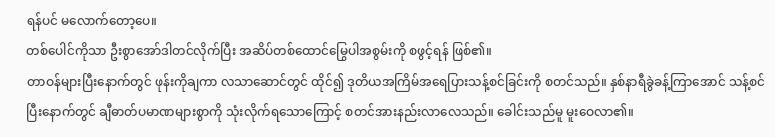ရန်ပင် မလောက်တော့ပေ။
တစ်ပေါင်ကိုသာ ဦးစွာအော်ဒါတင်လိုက်ပြီး အဆိပ်တစ်ထောင်မြွေပါအစွမ်းကို စဖွင့်ရန် ဖြစ်၏။
တာဝန်များပြီးနောက်တွင် ဖုန်းကိုချကာ လသာဆောင်တွင် ထိုင်၍ ဒုတိယအကြိမ်အရေပြားသန့်စင်ခြင်းကို စတင်သည်။ နှစ်နာရီခွဲခန့်ကြာအောင် သန့်စင်ပြီးနောက်တွင် ချီဓာတ်ပမာဏများစွာကို သုံးလိုက်ရသောကြောင့် စတင်အားနည်းလာလေသည်။ ခေါင်းသည်မူ မူးဝေလာ၏။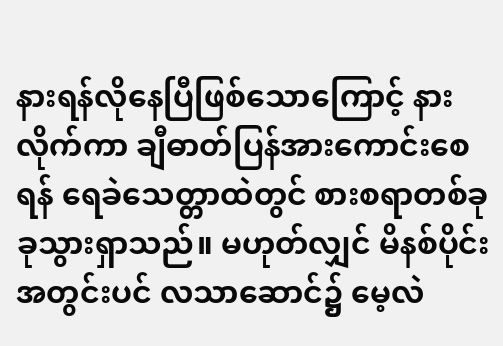နားရန်လိုနေပြီဖြစ်သောကြောင့် နားလိုက်ကာ ချီဓာတ်ပြန်အားကောင်းစေရန် ရေခဲသေတ္တာထဲတွင် စားစရာတစ်ခုခုသွားရှာသည်။ မဟုတ်လျှင် မိနစ်ပိုင်းအတွင်းပင် လသာဆောင်၌ မေ့လဲ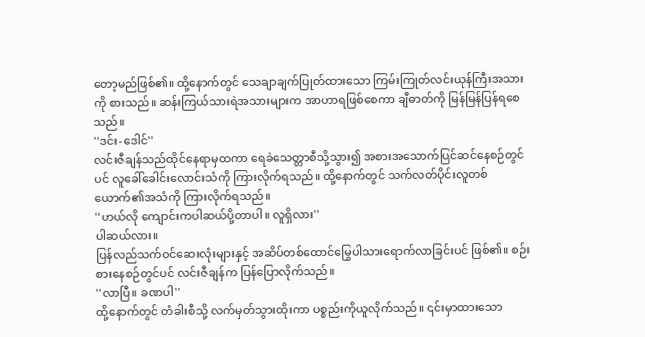တော့မည်ဖြစ်၏။ ထို့နောက်တွင် သေချာချက်ပြုတ်ထားသော ကြမ်းကြုတ်လင်းယုန်ကြီးအသားကို စားသည်။ ဆန်းကြယ်သားရဲအသားများက အာဟာရဖြစ်စေကာ ချီဓာတ်ကို မြန်မြန်ပြန်ရစေသည်။
''ဒင်း-ဒေါင်''
လင်းဇီချန်သည်ထိုင်နေရာမှထကာ ရေခဲသေတ္တာစီသို့သွား၍ အစားအသောက်ပြင်ဆင်နေစဉ်တွင်ပင် လူခေါ်ခေါင်းလောင်းသံကို ကြားလိုက်ရသည်။ ထို့နောက်တွင် သက်လတ်ပိုင်းလူတစ်ယောက်၏အသံကို ကြားလိုက်ရသည်။
''ဟယ်လို ကျောင်းကပါဆယ်ပို့တာပါ။ လူရှိလား''
ပါဆယ်လား။
ပြန်လည်သက်ဝင်ဆေးလုံးများနှင့် အဆိပ်တစ်ထောင်မြွေပါသားရောက်လာခြင်းပင် ဖြစ်၏။ စဉ်းစားနေစဉ်တွင်ပင် လင်းဇီချန်က ပြန်ပြောလိုက်သည်။
''လာပြီ။ ခဏပါ''
ထို့နောက်တွင် တံခါးစီသို့ လက်မှတ်သွားထိုးကာ ပစ္စည်းကိုယူလိုက်သည်။ ၎င်းမှာထားသော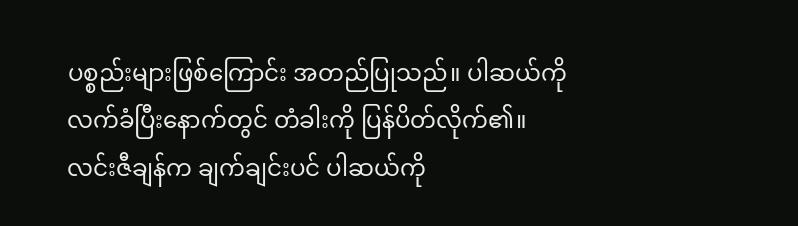ပစ္စည်းများဖြစ်ကြောင်း အတည်ပြုသည်။ ပါဆယ်ကို လက်ခံပြီးနောက်တွင် တံခါးကို ပြန်ပိတ်လိုက်၏။ လင်းဇီချန်က ချက်ချင်းပင် ပါဆယ်ကို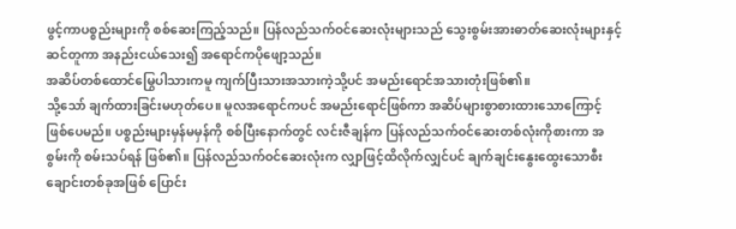ဖွင့်ကာပစ္စည်းများကို စစ်ဆေးကြည့်သည်။ ပြန်လည်သက်ဝင်ဆေးလုံးများသည် သွေးစွမ်းအားဓာတ်ဆေးလုံးများနှင့် ဆင်တူကာ အနည်းငယ်သေး၍ အရောင်ကပိုဖျော့သည်။
အဆိပ်တစ်ထောင်မြွေပါသားကမူ ကျက်ပြီးသားအသားကဲ့သို့ပင် အမည်းရောင်အသားတုံးဖြစ်၏။
သို့သော် ချက်ထားခြင်းမဟုတ်ပေ။ မူလအရောင်ကပင် အမည်းရောင်ဖြစ်ကာ အဆိပ်များစွာစားထားသောကြောင့် ဖြစ်ပေမည်။ ပစ္စည်းများမှန်မမှန်ကို စစ်ပြီးနောက်တွင် လင်းဇီချန်က ပြန်လည်သက်ဝင်ဆေးတစ်လုံးကိုစားကာ အစွမ်းကို စမ်းသပ်ရန် ဖြစ်၏။ ပြန်လည်သက်ဝင်ဆေးလုံးက လျှာဖြင့်ထိလိုက်လျှင်ပင် ချက်ချင်းနွေးထွေးသောစီးချောင်းတစ်ခုအဖြစ် ပြောင်း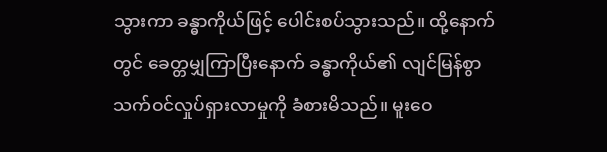သွားကာ ခန္ဓာကိုယ်ဖြင့် ပေါင်းစပ်သွားသည်။ ထို့နောက်တွင် ခေတ္တမျှကြာပြီးနောက် ခန္ဓာကိုယ်၏ လျင်မြန်စွာ သက်ဝင်လှုပ်ရှားလာမှုကို ခံစားမိသည်။ မူးဝေ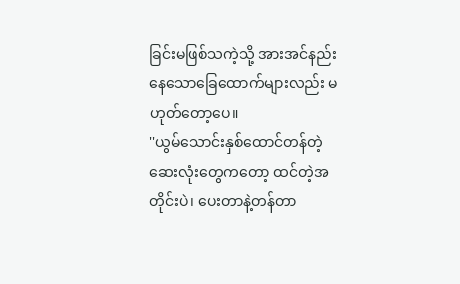ခြင်းမဖြစ်သကဲ့သို့ အားအင်နည်းနေသောခြေထောက်များလည်း မဟုတ်တော့ပေ။
''ယွမ်သောင်းနှစ်ထောင်တန်တဲ့ ဆေးလုံးတွေကတော့ ထင်တဲ့အတိုင်းပဲ၊ ပေးတာနဲ့တန်တာ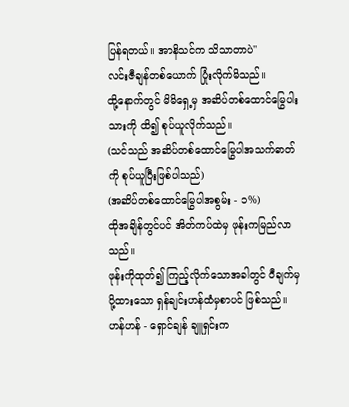ပြန်ရတယ်။ အာနိသင်က သိသာတာပဲ''
လင်းဇီချန်တစ်ယောက် ပြုံးလိုက်မိသည်။
ထို့နောက်တွင် မိမိရှေ့မှ အဆိပ်တစ်ထောင်မြွေပါးသားကို ထိ၍ စုပ်ယူလိုက်သည်။
(သင်သည် အဆိပ်တစ်ထောင်မြွေပါအသက်ဓာတ်ကို စုပ်ယူပြီးဖြစ်ပါသည်)
(အဆိပ်တစ်ထောင်မြွေပါအစွမ်း - ၁%)
ထိုအချိန်တွင်ပင် အိတ်ကပ်ထဲမှ ဖုန်းကမြည်လာသည်။
ဖုန်းကိုထုတ်၍ ကြည့်လိုက်သောအခါတွင် ဝီချက်မှပို့ထားသော ရှန်ချင်းဟန်ထံမှစာပင် ဖြစ်သည်။
ဟန်ဟန် - ရှောင်ချန် ချူရှင်းက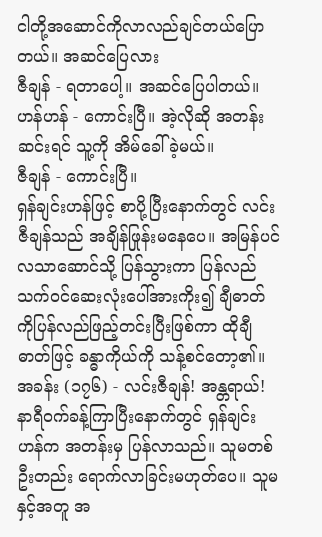ငါတို့အဆောင်ကိုလာလည်ချင်တယ်ပြောတယ်။ အဆင်ပြေလား
ဇီချန် - ရတာပေါ့။ အဆင်ပြေပါတယ်။
ဟန်ဟန် - ကောင်းပြီ။ အဲ့လိုဆို အတန်းဆင်းရင် သူ့ကို အိမ်ခေါ်ခဲ့မယ်။
ဇီချန် - ကောင်းပြီ။
ရှန်ချင်းဟန်ဖြင့် စာပို့ပြီးနောက်တွင် လင်းဇီချန်သည် အချိန်ဖြုန်းမနေပေ။ အမြန်ပင် လသာဆောင်သို့ ပြန်သွားကာ ပြန်လည်သက်ဝင်ဆေးလုံးပေါ်အားကိုး၍ ချီဓာတ်ကိုပြန်လည်ဖြည့်တင်းပြီးဖြစ်ကာ ထိုချီဓာတ်ဖြင့် ခန္ဓာကိုယ်ကို သန့်စင်တော့၏။
အခန်း (၁၇၆) - လင်းဇီချန်! အန္တရာယ်!
နာရီဝက်ခန့်ကြာပြီးနောက်တွင် ရှန်ချင်းဟန်က အတန်းမှ ပြန်လာသည်။ သူမတစ်ဦးတည်း ရောက်လာခြင်းမဟုတ်ပေ။ သူမနှင့်အတူ အ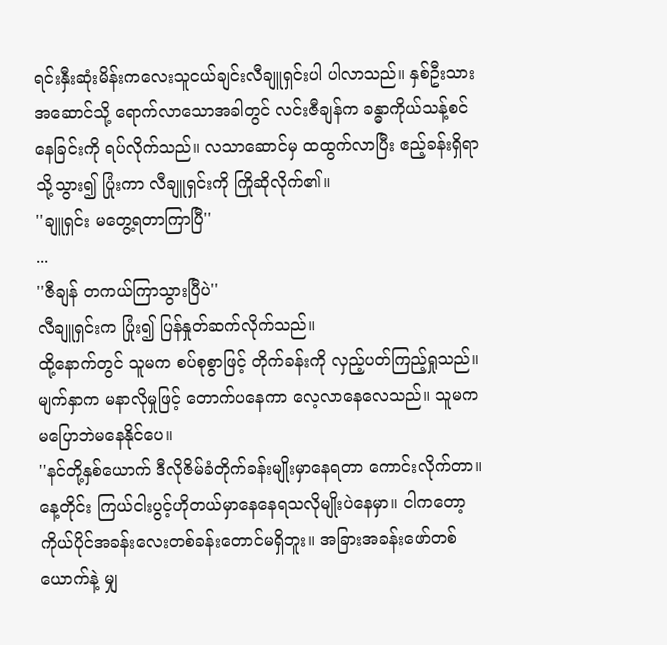ရင်းနှီးဆုံးမိန်းကလေးသူငယ်ချင်းလီချူရှင်းပါ ပါလာသည်။ နှစ်ဦးသား အဆောင်သို့ ရောက်လာသောအခါတွင် လင်းဇီချန်က ခန္ဓာကိုယ်သန့်စင်နေခြင်းကို ရပ်လိုက်သည်။ လသာဆောင်မှ ထထွက်လာပြီး ဧည့်ခန်းရှိရာသို့သွား၍ ပြုံးကာ လီချူရှင်းကို ကြိုဆိုလိုက်၏။
''ချူရှင်း မတွေ့ရတာကြာပြီ''
...
''ဇီချန် တကယ်ကြာသွားပြီပဲ''
လီချူရှင်းက ပြုံး၍ ပြန်နှုတ်ဆက်လိုက်သည်။
ထို့နောက်တွင် သူမက စပ်စုစွာဖြင့် တိုက်ခန်းကို လှည့်ပတ်ကြည့်ရှုသည်။ မျက်နှာက မနာလိုမှုဖြင့် တောက်ပနေကာ လေ့လာနေလေသည်။ သူမက မပြောဘဲမနေနိုင်ပေ။
''နင်တို့နှစ်ယောက် ဒီလိုဇိမ်ခံတိုက်ခန်းမျိုးမှာနေရတာ ကောင်းလိုက်တာ။ နေ့တိုင်း ကြယ်ငါးပွင့်ဟိုတယ်မှာနေနေရသလိုမျိုးပဲနေမှာ။ ငါကတော့ ကိုယ်ပိုင်အခန်းလေးတစ်ခန်းတောင်မရှိဘူး။ အခြားအခန်းဖော်တစ်ယောက်နဲ့ မျှ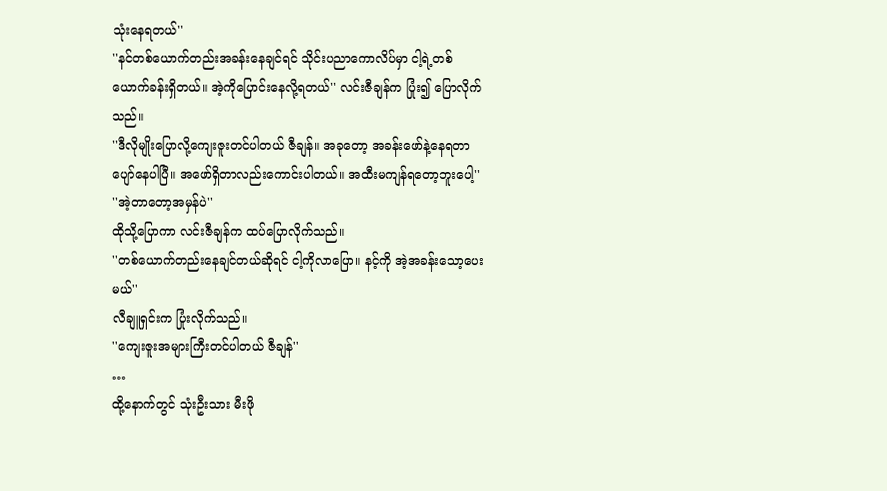သုံးနေရတယ်''
''နင်တစ်ယောက်တည်းအခန်းနေချင်ရင် သိုင်းပညာကောလိပ်မှာ ငါ့ရဲ့တစ်ယောက်ခန်းရှိတယ်။ အဲ့ကိုပြောင်းနေလို့ရတယ်'' လင်းဇီချန်က ပြုံး၍ ပြောလိုက်သည်။
''ဒီလိုမျိုးပြောလို့ကျေးဇူးတင်ပါတယ် ဇီချန်။ အခုတော့ အခန်းဖော်နဲ့နေရတာ ပျော်နေပါပြီ။ အဖော်ရှိတာလည်းကောင်းပါတယ်။ အထီးမကျန်ရတော့ဘူးပေါ့''
''အဲ့တာတော့အမှန်ပဲ''
ထိုသို့ပြောကာ လင်းဇီချန်က ထပ်ပြောလိုက်သည်။
''တစ်ယောက်တည်းနေချင်တယ်ဆိုရင် ငါ့ကိုလာပြော။ နင့်ကို အဲ့အခန်းသော့ပေးမယ်''
လီချူရှင်းက ပြုံးလိုက်သည်။
''ကျေးဇူးအများကြီးတင်ပါတယ် ဇီချန်''
…
ထို့နောက်တွင် သုံးဦးသား မီးဖို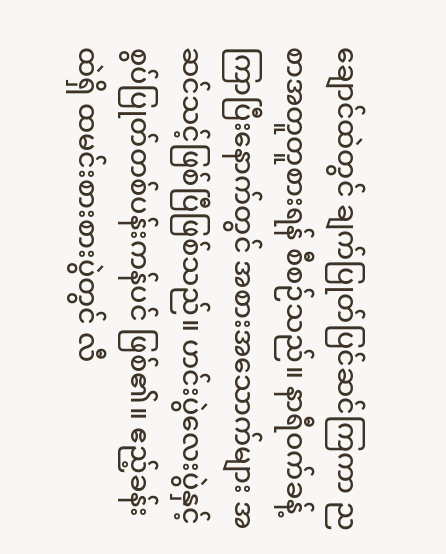ချောင်ထဲတွင် ချက်ပြုတ်ပြင်ဆင်ကြကာ ညစာအတူတူစားရန် စီစဉ်သည်။ နာရီဝက်ခန့်ကြာပြီးနောက်တွင် အစားအသောက်များ အဆင်သင့်ဖြစ်ပြီဖြစ်သည်။ ဟင်းပွဲလေးပွဲနှင့် စွပ်ပြုတ်တစ်ပန်းကန်ပင် ဖြစ်၏။ ဧည့်ခန်းထဲရှိ ထမင်းစားစားပွဲတွင် လီ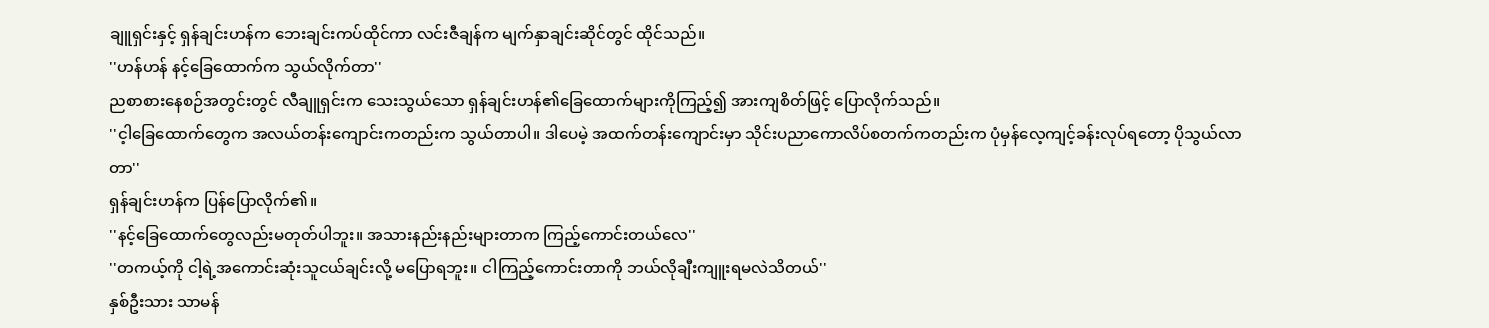ချူရှင်းနှင့် ရှန်ချင်းဟန်က ဘေးချင်းကပ်ထိုင်ကာ လင်းဇီချန်က မျက်နှာချင်းဆိုင်တွင် ထိုင်သည်။
''ဟန်ဟန် နင့်ခြေထောက်က သွယ်လိုက်တာ''
ညစာစားနေစဉ်အတွင်းတွင် လီချူရှင်းက သေးသွယ်သော ရှန်ချင်းဟန်၏ခြေထောက်များကိုကြည့်၍ အားကျစိတ်ဖြင့် ပြောလိုက်သည်။
''င့ါခြေထောက်တွေက အလယ်တန်းကျောင်းကတည်းက သွယ်တာပါ။ ဒါပေမဲ့ အထက်တန်းကျောင်းမှာ သိုင်းပညာကောလိပ်စတက်ကတည်းက ပုံမှန်လေ့ကျင့်ခန်းလုပ်ရတော့ ပိုသွယ်လာတာ''
ရှန်ချင်းဟန်က ပြန်ပြောလိုက်၏။
''နင့်ခြေထောက်တွေလည်းမတုတ်ပါဘူး။ အသားနည်းနည်းများတာက ကြည့်ကောင်းတယ်လေ''
''တကယ့်ကို ငါ့ရဲ့အကောင်းဆုံးသူငယ်ချင်းလို့ မပြောရဘူး။ ငါကြည့်ကောင်းတာကို ဘယ်လိုချီးကျူးရမလဲသိတယ်''
နှစ်ဦးသား သာမန်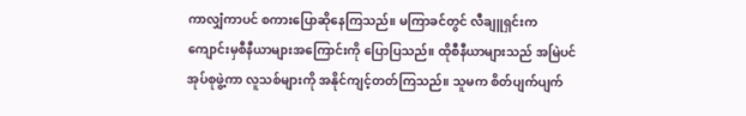ကာလျှံကာပင် စကားပြောဆိုနေကြသည်။ မကြာခင်တွင် လီချူရှင်းက ကျောင်းမှစီနီယာများအကြောင်းကို ပြောပြသည်။ ထိုစီနီယာများသည် အမြဲပင် အုပ်စုဖွဲ့ကာ လူသစ်များကို အနိုင်ကျင့်တတ်ကြသည်။ သူမက စိတ်ပျက်ပျက်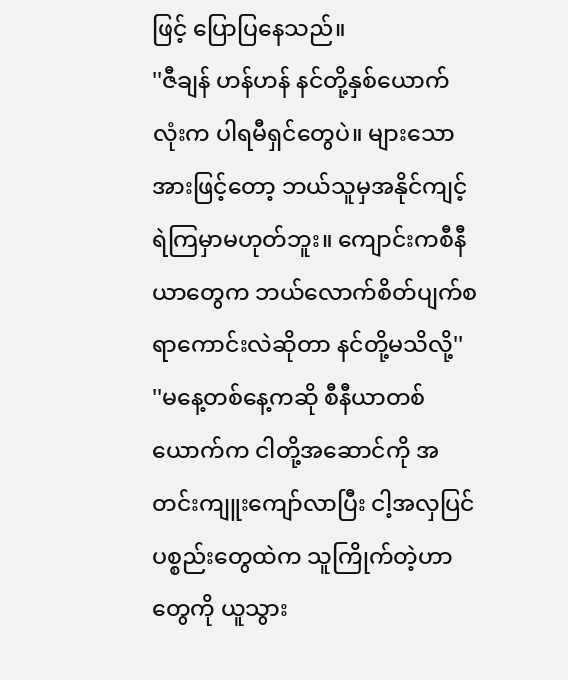ဖြင့် ပြောပြနေသည်။
''ဇီချန် ဟန်ဟန် နင်တို့နှစ်ယောက်လုံးက ပါရမီရှင်တွေပဲ။ များသောအားဖြင့်တော့ ဘယ်သူမှအနိုင်ကျင့်ရဲကြမှာမဟုတ်ဘူး။ ကျောင်းကစီနီယာတွေက ဘယ်လောက်စိတ်ပျက်စရာကောင်းလဲဆိုတာ နင်တို့မသိလို့''
''မနေ့တစ်နေ့ကဆို စီနီယာတစ်ယောက်က ငါတို့အဆောင်ကို အတင်းကျူးကျော်လာပြီး ငါ့အလှပြင်ပစ္စည်းတွေထဲက သူကြိုက်တဲ့ဟာတွေကို ယူသွား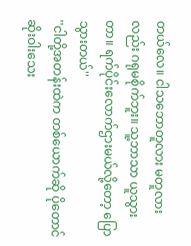တယ်လေ။ ငါသဘောတူလား မတူလားလည်း ဂရုမစိုက်ဘူး။ သူ့ဘာသာ ယူသွားတာ။ ရက်ပိုင်းလောက်ဌားမယ်လို့တော့ ပြောသွားတယ်''
''ငါတို့အတန်းထဲက တစ်ယောက်ဆို ပိုတောင် ဆိုးဝါးသေး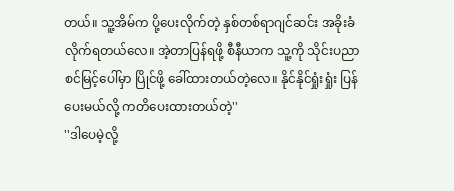တယ်။ သူ့အိမ်က ပို့ပေးလိုက်တဲ့ နှစ်တစ်ရာဂျင်ဆင်း အခိုးခံလိုက်ရတယ်လေ။ အဲ့တာပြန်ရဖို့ စီနီယာက သူ့ကို သိုင်းပညာစင်မြင့်ပေါ်မှာ ပြိုင်ဖို့ ခေါ်ထားတယ်တဲ့လေ။ နိုင်နိုင်ရှုံးရှုံး ပြန်ပေးမယ်လို့ ကတိပေးထားတယ်တဲ့''
''ဒါပေမဲ့လို့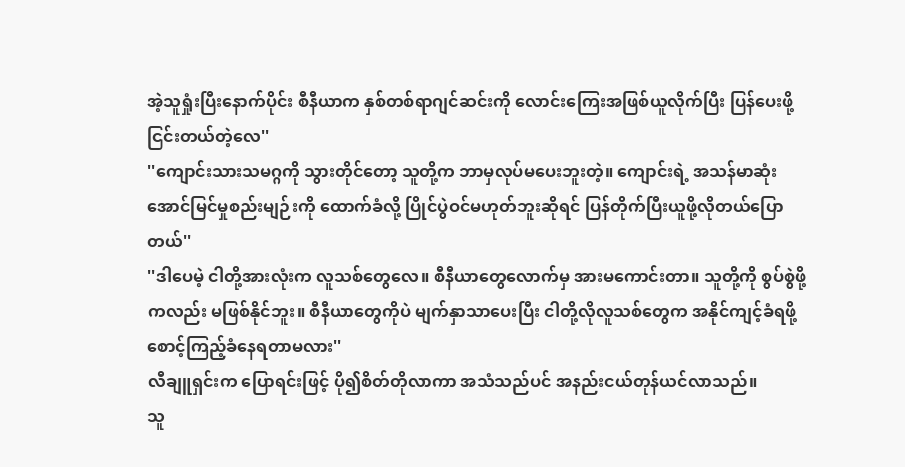အဲ့သူရှုံးပြီးနောက်ပိုင်း စီနီယာက နှစ်တစ်ရာဂျင်ဆင်းကို လောင်းကြေးအဖြစ်ယူလိုက်ပြီး ပြန်ပေးဖို့ငြင်းတယ်တဲ့လေ''
''ကျောင်းသားသမဂ္ဂကို သွားတိုင်တော့ သူတို့က ဘာမှလုပ်မပေးဘူးတဲ့။ ကျောင်းရဲ့ အသန်မာဆုံးအောင်မြင်မှုစည်းမျဉ်းကို ထောက်ခံလို့ ပြိုင်ပွဲဝင်မဟုတ်ဘူးဆိုရင် ပြန်တိုက်ပြီးယူဖို့လိုတယ်ပြောတယ်''
''ဒါပေမဲ့ ငါတို့အားလုံးက လူသစ်တွေလေ။ စီနီယာတွေလောက်မှ အားမကောင်းတာ။ သူတို့ကို စွပ်စွဲဖို့ကလည်း မဖြစ်နိုင်ဘူး။ စီနီယာတွေကိုပဲ မျက်နှာသာပေးပြီး ငါတို့လိုလူသစ်တွေက အနိုင်ကျင့်ခံရဖို့ စောင့်ကြည့်ခံနေရတာမလား''
လီချူရှင်းက ပြောရင်းဖြင့် ပို၍စိတ်တိုလာကာ အသံသည်ပင် အနည်းငယ်တုန်ယင်လာသည်။
သူ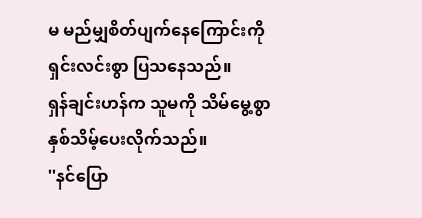မ မည်မျှစိတ်ပျက်နေကြောင်းကို ရှင်းလင်းစွာ ပြသနေသည်။
ရှန်ချင်းဟန်က သူမကို သိမ်မွေ့စွာ နှစ်သိမ့်ပေးလိုက်သည်။
''နင်ပြော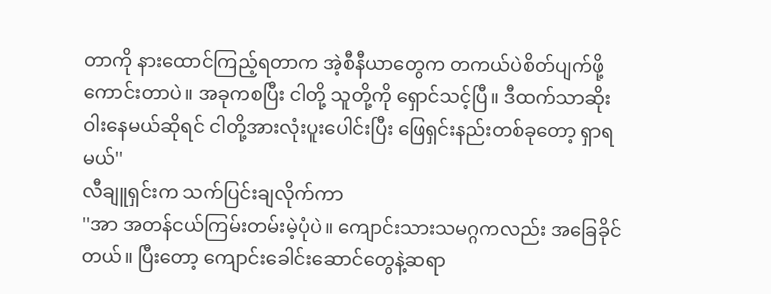တာကို နားထောင်ကြည့်ရတာက အဲ့စီနီယာတွေက တကယ်ပဲစိတ်ပျက်ဖို့ကောင်းတာပဲ။ အခုကစပြီး ငါတို့ သူတို့ကို ရှောင်သင့်ပြီ။ ဒီထက်သာဆိုးဝါးနေမယ်ဆိုရင် ငါတို့အားလုံးပူးပေါင်းပြီး ဖြေရှင်းနည်းတစ်ခုတော့ ရှာရမယ်''
လီချူရှင်းက သက်ပြင်းချလိုက်ကာ
''အာ အတန်ငယ်ကြမ်းတမ်းမဲ့ပုံပဲ။ ကျောင်းသားသမဂ္ဂကလည်း အခြေခိုင်တယ်။ ပြီးတော့ ကျောင်းခေါင်းဆောင်တွေနဲ့ဆရာ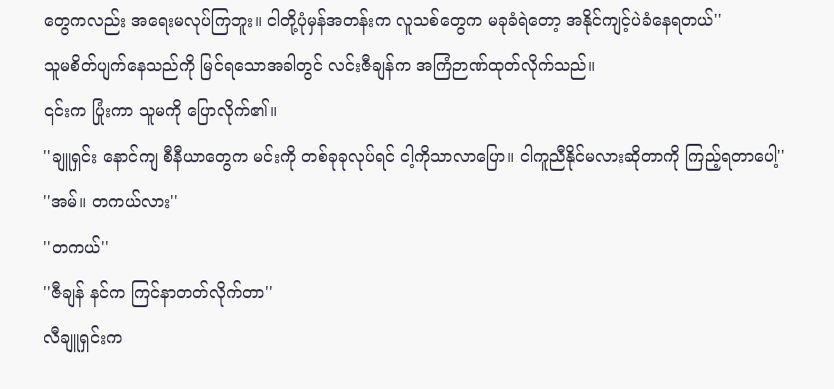တွေကလည်း အရေးမလုပ်ကြဘူး။ ငါတို့ပုံမှန်အတန်းက လူသစ်တွေက မခုခံရဲတော့ အနိုင်ကျင့်ပဲခံနေရတယ်''
သူမစိတ်ပျက်နေသည်ကို မြင်ရသောအခါတွင် လင်းဇီချန်က အကြံဉာဏ်ထုတ်လိုက်သည်။
၎င်းက ပြုံးကာ သူမကို ပြောလိုက်၏။
''ချူရှင်း နောင်ကျ စီနီယာတွေက မင်းကို တစ်ခုခုလုပ်ရင် ငါ့ကိုသာလာပြော။ ငါကူညီနိုင်မလားဆိုတာကို ကြည့်ရတာပေါ့''
''အမ်။ တကယ်လား''
''တကယ်''
''ဇီချန် နင်က ကြင်နာတတ်လိုက်တာ''
လီချူရှင်းက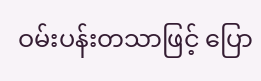ဝမ်းပန်းတသာဖြင့် ပြော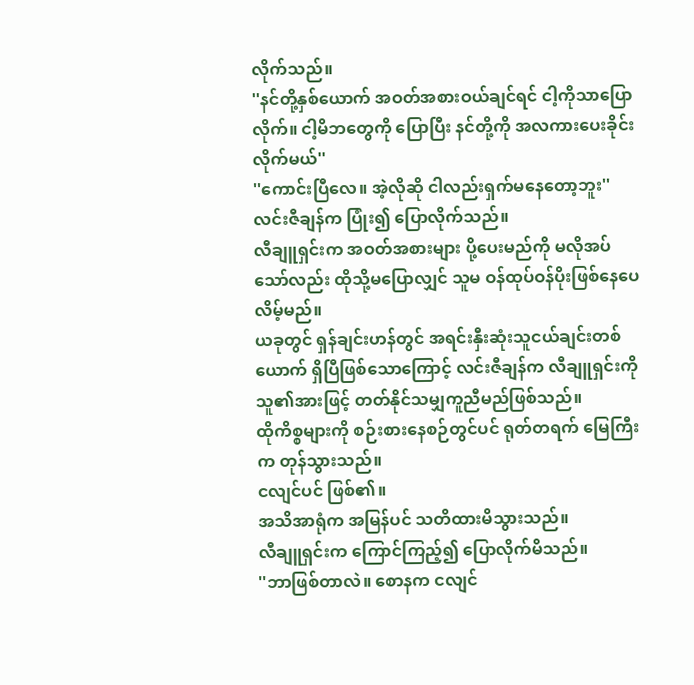လိုက်သည်။
''နင်တို့နှစ်ယောက် အဝတ်အစားဝယ်ချင်ရင် ငါ့ကိုသာပြောလိုက်။ ငါ့မိဘတွေကို ပြောပြီး နင်တို့ကို အလကားပေးခိုင်းလိုက်မယ်''
''ကောင်းပြီလေ။ အဲ့လိုဆို ငါလည်းရှက်မနေတော့ဘူး''
လင်းဇီချန်က ပြုံး၍ ပြောလိုက်သည်။
လီချူရှင်းက အဝတ်အစားများ ပို့ပေးမည်ကို မလိုအပ်သော်လည်း ထိုသို့မပြောလျှင် သူမ ဝန်ထုပ်ဝန်ပိုးဖြစ်နေပေလိမ့်မည်။
ယခုတွင် ရှန်ချင်းဟန်တွင် အရင်းနှီးဆုံးသူငယ်ချင်းတစ်ယောက် ရှိပြီဖြစ်သောကြောင့် လင်းဇီချန်က လီချူရှင်းကို သူ၏အားဖြင့် တတ်နိုင်သမျှကူညီမည်ဖြစ်သည်။
ထိုကိစ္စများကို စဉ်းစားနေစဉ်တွင်ပင် ရုတ်တရက် မြေကြီးက တုန်သွားသည်။
ငလျင်ပင် ဖြစ်၏။
အသိအာရုံက အမြန်ပင် သတိထားမိသွားသည်။
လီချူရှင်းက ကြောင်ကြည့်၍ ပြောလိုက်မိသည်။
''ဘာဖြစ်တာလဲ။ စောနက ငလျင်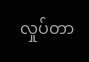လှုပ်တာ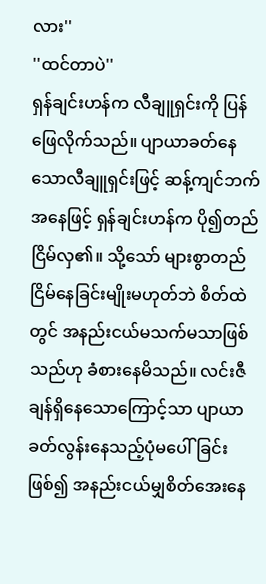လား''
''ထင်တာပဲ''
ရှန်ချင်းဟန်က လီချူရှင်းကို ပြန်ဖြေလိုက်သည်။ ပျာယာခတ်နေသောလီချူရှင်းဖြင့် ဆန့်ကျင်ဘက်အနေဖြင့် ရှန်ချင်းဟန်က ပို၍တည်ငြိမ်လှ၏။ သို့သော် များစွာတည်ငြိမ်နေခြင်းမျိုးမဟုတ်ဘဲ စိတ်ထဲတွင် အနည်းငယ်မသက်မသာဖြစ်သည်ဟု ခံစားနေမိသည်။ လင်းဇီချန်ရှိနေသောကြောင့်သာ ပျာယာခတ်လွန်းနေသည့်ပုံမပေါ်ခြင်းဖြစ်၍ အနည်းငယ်မျှစိတ်အေးနေ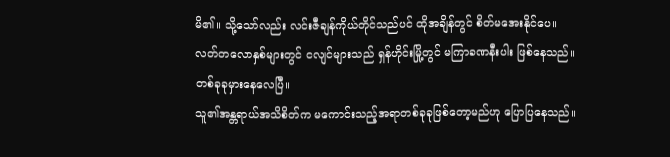မိ၏။ သို့သော်လည်း လင်းဇီချန်ကိုယ်တိုင်သည်ပင် ထိုအချိန်တွင် စိတ်မအေးနိုင်ပေ။
လတ်တလောနှစ်များတွင် ငလျင်များသည် ရှန်ဟိုင်းမြို့တွင် မကြာခဏနီးပါး ဖြစ်နေသည်။
တစ်ခုခုမှားနေလေပြီ။
သူ၏အန္တရာယ်အသိစိတ်က မကောင်းသည့်အရာတစ်ခုခုဖြစ်တော့မည်ဟု ပြောပြနေသည်။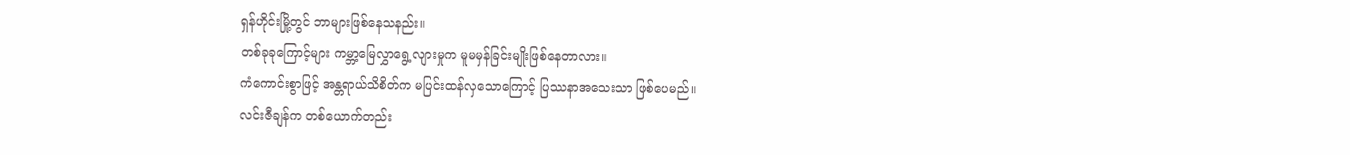ရှန်ဟိုင်းမြို့တွင် ဘာများဖြစ်နေသနည်း။
တစ်ခုခုကြောင့်များ ကမ္ဘာ့မြေလွှာရွေ့လျားမှုက မူမမှန်ခြင်းမျိုးဖြစ်နေတာလား။
ကံကောင်းစွာဖြင့် အန္တရာယ်သိစိတ်က မပြင်းထန်လှသောကြောင့် ပြဿနာအသေးသာ ဖြစ်ပေမည်။
လင်းဇီချန်က တစ်ယောက်တည်း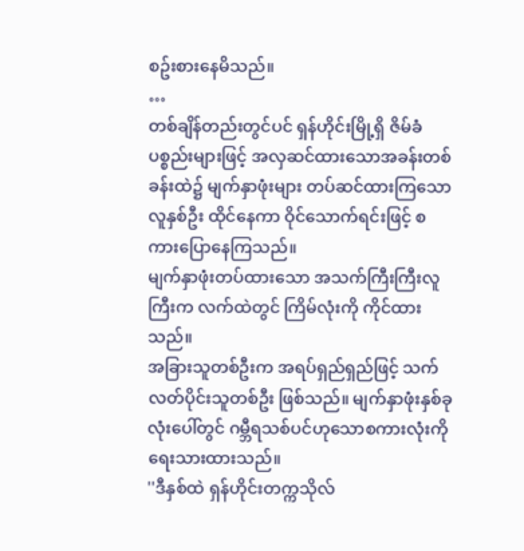စဥ်းစားနေမိသည်။
…
တစ်ချိန်တည်းတွင်ပင် ရှန်ဟိုင်းမြို့ရှိ ဇိမ်ခံပစ္စည်းများဖြင့် အလှဆင်ထားသောအခန်းတစ်ခန်းထဲ၌ မျက်နှာဖုံးများ တပ်ဆင်ထားကြသောလူနှစ်ဦး ထိုင်နေကာ ဝိုင်သောက်ရင်းဖြင့် စကားပြောနေကြသည်။
မျက်နှာဖုံးတပ်ထားသော အသက်ကြီးကြီးလူကြီးက လက်ထဲတွင် ကြိမ်လုံးကို ကိုင်ထားသည်။
အခြားသူတစ်ဦးက အရပ်ရှည်ရှည်ဖြင့် သက်လတ်ပိုင်းသူတစ်ဦး ဖြစ်သည်။ မျက်နှာဖုံးနှစ်ခုလုံးပေါ်တွင် ဂမ္ဘီရသစ်ပင်ဟုသောစကားလုံးကို ရေးသားထားသည်။
''ဒီနှစ်ထဲ ရှန်ဟိုင်းတက္ကသိုလ်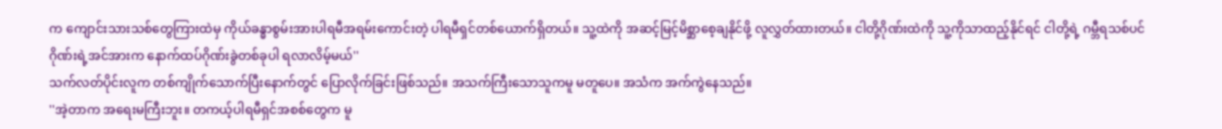က ကျောင်းသားသစ်တွေကြားထဲမှ ကိုယ်ခန္ဓာစွမ်းအားပါရမီအရမ်းကောင်းတဲ့ ပါရမီရှင်တစ်ယောက်ရှိတယ်။ သူ့ထဲကို အဆင့်မြင့်မိစ္ဆာစေ့ချနိုင်ဖို့ လူလွှတ်ထားတယ်။ ငါတို့ဂိုဏ်းထဲကို သူ့ကိုသာထည့်နိုင်ရင် ငါတို့ရဲ့ ဂမ္ဘီရသစ်ပင်ဂိုဏ်းရဲ့အင်အားက နောက်ထပ်ဂိုဏ်းခွဲတစ်ခုပါ ရလာလိမ့်မယ်''
သက်လတ်ပိုင်းလူက တစ်ကျိုက်သောက်ပြီးနောက်တွင် ပြောလိုက်ခြင်းဖြစ်သည်။ အသက်ကြီးသောသူကမူ မတူပေ။ အသံက အက်ကွဲနေသည်။
''အဲ့တာက အရေးမကြီးဘူး။ တကယ့်ပါရမီရှင်အစစ်တွေက မူ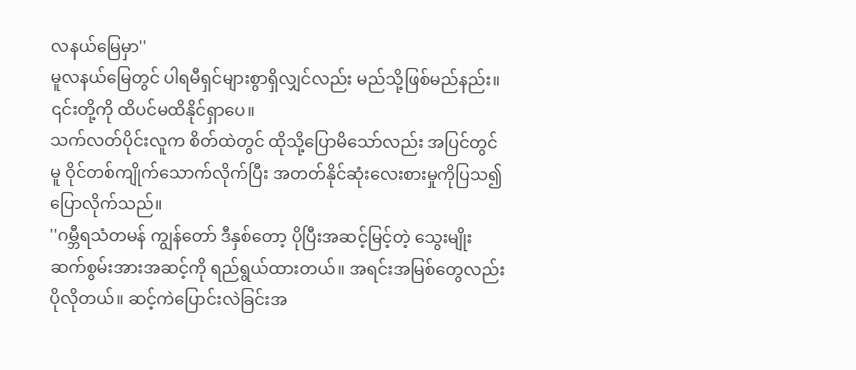လနယ်မြေမှာ''
မူလနယ်မြေတွင် ပါရမီရှင်များစွာရှိလျှင်လည်း မည်သို့ဖြစ်မည်နည်း။ ၎င်းတို့ကို ထိပင်မထိနိုင်ရှာပေ။
သက်လတ်ပိုင်းလူက စိတ်ထဲတွင် ထိုသို့ပြောမိသော်လည်း အပြင်တွင်မူ ဝိုင်တစ်ကျိုက်သောက်လိုက်ပြီး အတတ်နိုင်ဆုံးလေးစားမှုကိုပြသ၍ ပြောလိုက်သည်။
''ဂမ္ဘီရသံတမန် ကျွန်တော် ဒီနှစ်တော့ ပိုပြီးအဆင့်မြင့်တဲ့ သွေးမျိုးဆက်စွမ်းအားအဆင့်ကို ရည်ရွယ်ထားတယ်။ အရင်းအမြစ်တွေလည်း ပိုလိုတယ်။ ဆင့်ကဲပြောင်းလဲခြင်းအ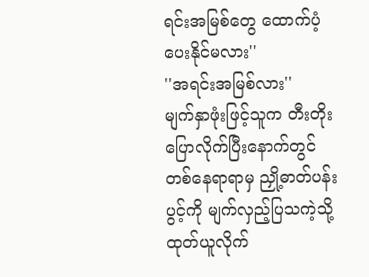ရင်းအမြစ်တွေ ထောက်ပံ့ပေးနိုင်မလား''
''အရင်းအမြစ်လား''
မျက်နှာဖုံးဖြင့်သူက တီးတိုးပြောလိုက်ပြီးနောက်တွင် တစ်နေရာရာမှ ညှို့ဓာတ်ပန်းပွင့်ကို မျက်လှည့်ပြသကဲ့သို့ ထုတ်ယူလိုက်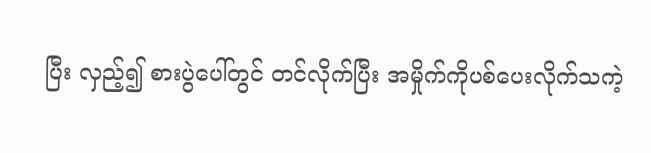ပြီး လှည့်၍ စားပွဲပေါ်တွင် တင်လိုက်ပြီး အမှိုက်ကိုပစ်ပေးလိုက်သကဲ့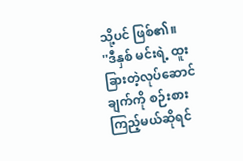သို့ပင် ဖြစ်၏။
''ဒီနှစ် မင်းရဲ့ ထူးခြားတဲ့လုပ်ဆောင်ချက်ကို စဉ်းစားကြည့်မယ်ဆိုရင်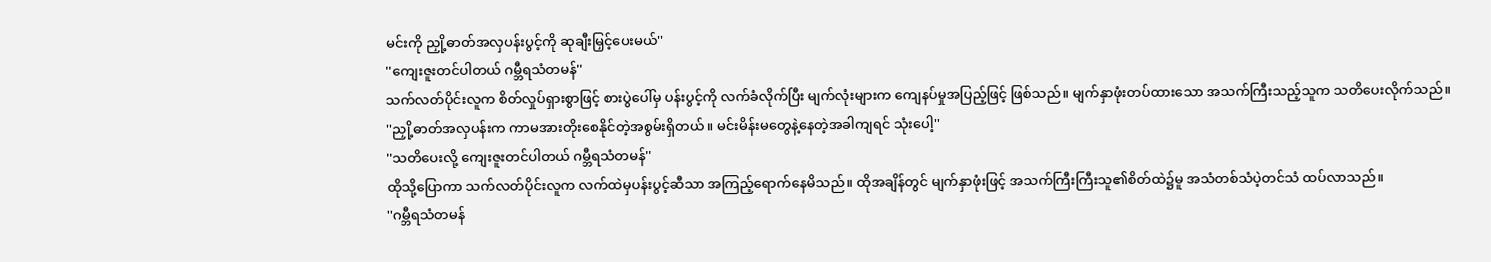မင်းကို ညှို့ဓာတ်အလှပန်းပွင့်ကို ဆုချီးမြှင့်ပေးမယ်''
''ကျေးဇူးတင်ပါတယ် ဂမ္ဘီရသံတမန်''
သက်လတ်ပိုင်းလူက စိတ်လှုပ်ရှားစွာဖြင့် စားပွဲပေါ်မှ ပန်းပွင့်ကို လက်ခံလိုက်ပြီး မျက်လုံးများက ကျေနပ်မှုအပြည့်ဖြင့် ဖြစ်သည်။ မျက်နှာဖုံးတပ်ထားသော အသက်ကြီးသည့်သူက သတိပေးလိုက်သည်။
''ညှို့ဓာတ်အလှပန်းက ကာမအားတိုးစေနိုင်တဲ့အစွမ်းရှိတယ်။ မင်းမိန်းမတွေနဲ့နေတဲ့အခါကျရင် သုံးပေါ့''
''သတိပေးလို့ ကျေးဇူးတင်ပါတယ် ဂမ္ဘီရသံတမန်''
ထိုသို့ပြောကာ သက်လတ်ပိုင်းလူက လက်ထဲမှပန်းပွင့်ဆီသာ အကြည့်ရောက်နေမိသည်။ ထိုအချိန်တွင် မျက်နှာဖုံးဖြင့် အသက်ကြီးကြီးသူ၏စိတ်ထဲ၌မူ အသံတစ်သံပဲ့တင်သံ ထပ်လာသည်။
''ဂမ္ဘီရသံတမန်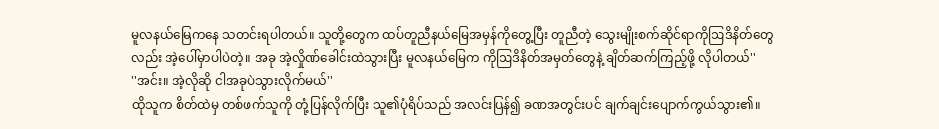မူလနယ်မြေကနေ သတင်းရပါတယ်။ သူတို့တွေက ထပ်တူညီနယ်မြေအမှန်ကိုတွေ့ပြီး တူညီတဲ့ သွေးမျိုးစက်ဆိုင်ရာကိုဩဒိနိတ်တွေလည်း အဲ့ပေါ်မှာပါပဲတဲ့။ အခု အဲ့လှိုဏ်ခေါင်းထဲသွားပြီး မူလနယ်မြေက ကိုဩဒိနိတ်အမှတ်တွေနဲ့ ချိတ်ဆက်ကြည့်ဖို့ လိုပါတယ်''
''အင်း။ အဲ့လိုဆို ငါအခုပဲသွားလိုက်မယ်''
ထိုသူက စိတ်ထဲမှ တစ်ဖက်သူကို တုံ့ပြန်လိုက်ပြီး သူ၏ပုံရိပ်သည် အလင်းပြန်၍ ခဏအတွင်းပင် ချက်ချင်းပျောက်ကွယ်သွား၏။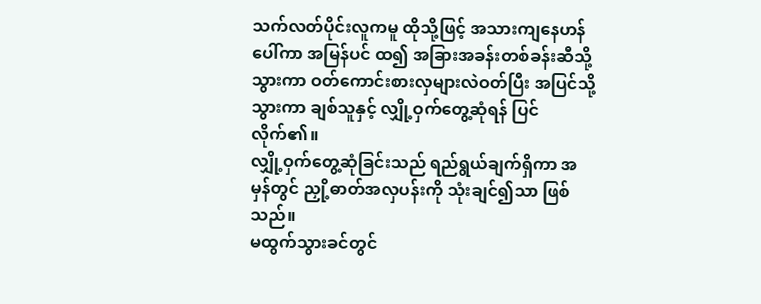သက်လတ်ပိုင်းလူကမူ ထိုသို့ဖြင့် အသားကျနေဟန်ပေါ်ကာ အမြန်ပင် ထ၍ အခြားအခန်းတစ်ခန်းဆီသို့သွားကာ ဝတ်ကောင်းစားလှများလဲဝတ်ပြီး အပြင်သို့သွားကာ ချစ်သူနှင့် လျှို့ဝှက်တွေ့ဆုံရန် ပြင်လိုက်၏။
လျှို့ဝှက်တွေ့ဆုံခြင်းသည် ရည်ရွယ်ချက်ရှိကာ အမှန်တွင် ညှို့ဓာတ်အလှပန်းကို သုံးချင်၍သာ ဖြစ်သည်။
မထွက်သွားခင်တွင်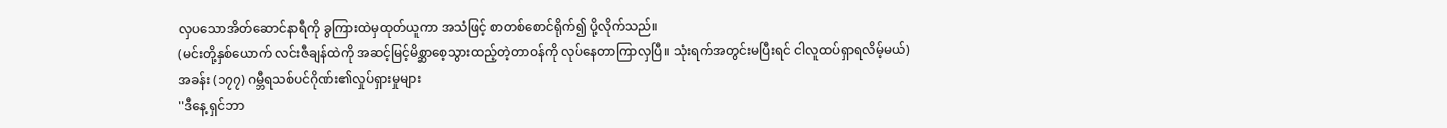လှပသောအိတ်ဆောင်နာရီကို ခွကြားထဲမှထုတ်ယူကာ အသံဖြင့် စာတစ်စောင်ရိုက်၍ ပို့လိုက်သည်။
(မင်းတို့နှစ်ယောက် လင်းဇီချန်ထဲကို အဆင့်မြင့်မိစ္ဆာစေ့သွားထည့်တဲ့တာဝန်ကို လုပ်နေတာကြာလှပြီ။ သုံးရက်အတွင်းမပြီးရင် ငါလူထပ်ရှာရလိမ့်မယ်)
အခန်း (၁၇၇) ဂမ္ဘီရသစ်ပင်ဂိုဏ်း၏လှုပ်ရှားမှုများ
''ဒီနေ့ ရှင်ဘာ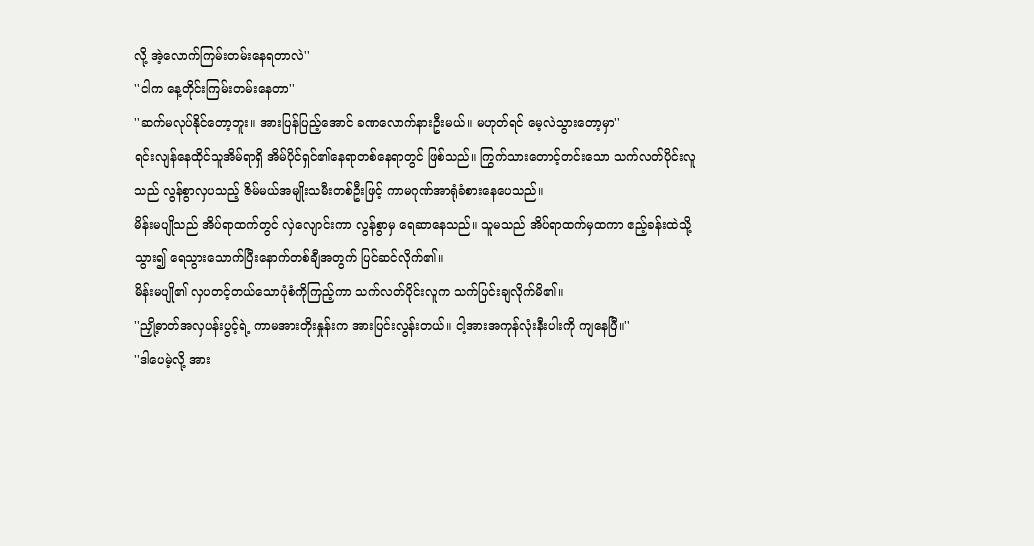လို့ အဲ့လောက်ကြမ်းတမ်းနေရတာလဲ''
''ငါက နေ့တိုင်းကြမ်းတမ်းနေတာ''
''ဆက်မလုပ်နိုင်တော့ဘူး။ အားပြန်ပြည့်အောင် ခဏလောက်နားဦးမယ်။ မဟုတ်ရင် မေ့လဲသွားတော့မှာ''
ရင်းလျန်နေထိုင်သူအိမ်ရာရှိ အိမ်ပိုင်ရှင်၏နေရာတစ်နေရာတွင် ဖြစ်သည်။ ကြွက်သားတောင့်တင်းသော သက်လတ်ပိုင်းလူသည် လွန်စွာလှပသည့် ဇိမ်မယ်အမျိုးသမီးတစ်ဦးဖြင့် ကာမဂုဏ်အာရုံခံစားနေပေသည်။
မိန်းမပျိုသည် အိပ်ရာထက်တွင် လှဲလျောင်းကာ လွန်စွာမှ ရေဆာနေသည်။ သူမသည် အိပ်ရာထက်မှထကာ ဧည့်ခန်းထဲသို့သွား၍ ရေသွားသောက်ပြီးနောက်တစ်ချီအတွက် ပြင်ဆင်လိုက်၏။
မိန်းမပျို၏ လှပတင့်တယ်သောပုံစံကိုကြည့်ကာ သက်လတ်ပိုင်းလူက သက်ပြင်းချလိုက်မိ၏။
''ညှို့ဓာတ်အလှပန်းပွင့်ရဲ့ ကာမအားတိုးနှုန်းက အားပြင်းလွန်းတယ်။ ငါ့အားအကုန်လုံးနီးပါးကို ကျနေပြီ။''
''ဒါပေမဲ့လို့ အား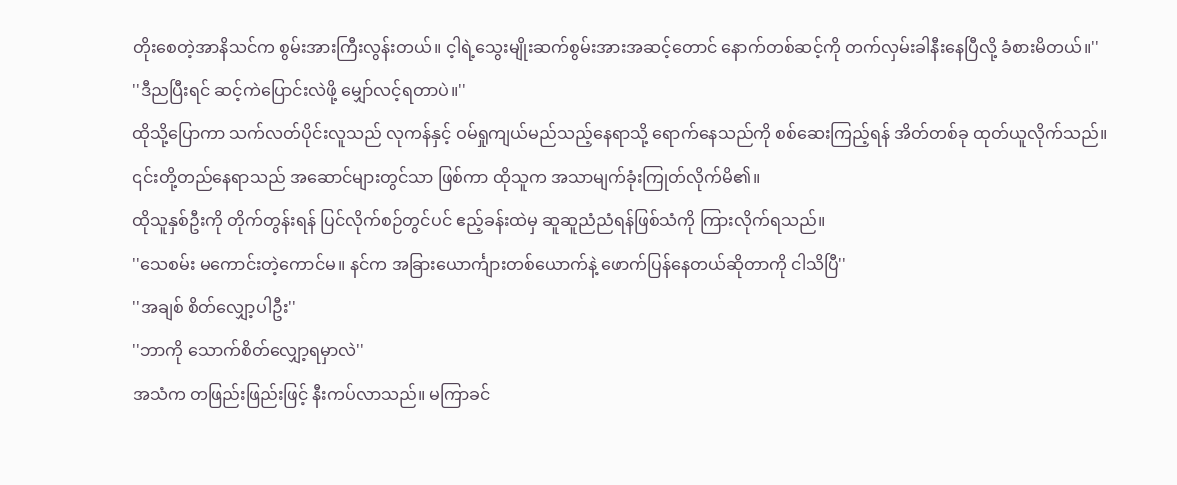တိုးစေတဲ့အာနိသင်က စွမ်းအားကြီးလွန်းတယ်။ င့ါရဲ့သွေးမျိုးဆက်စွမ်းအားအဆင့်တောင် နောက်တစ်ဆင့်ကို တက်လှမ်းခါနီးနေပြီလို့ ခံစားမိတယ်။''
''ဒီညပြီးရင် ဆင့်ကဲပြောင်းလဲဖို့ မျှော်လင့်ရတာပဲ။''
ထိုသို့ပြောကာ သက်လတ်ပိုင်းလူသည် လုကန်နှင့် ဝမ်ရှုကျယ်မည်သည့်နေရာသို့ ရောက်နေသည်ကို စစ်ဆေးကြည့်ရန် အိတ်တစ်ခု ထုတ်ယူလိုက်သည်။
၎င်းတို့တည်နေရာသည် အဆောင်များတွင်သာ ဖြစ်ကာ ထိုသူက အသာမျက်ခုံးကြုတ်လိုက်မိ၏။
ထိုသူနှစ်ဦးကို တိုက်တွန်းရန် ပြင်လိုက်စဉ်တွင်ပင် ဧည့်ခန်းထဲမှ ဆူဆူညံညံရန်ဖြစ်သံကို ကြားလိုက်ရသည်။
''သေစမ်း မကောင်းတဲ့ကောင်မ။ နင်က အခြားယောင်္ကျားတစ်ယောက်နဲ့ ဖောက်ပြန်နေတယ်ဆိုတာကို ငါသိပြီ''
''အချစ် စိတ်လျှော့ပါဦး''
''ဘာကို သောက်စိတ်လျှော့ရမှာလဲ''
အသံက တဖြည်းဖြည်းဖြင့် နီးကပ်လာသည်။ မကြာခင်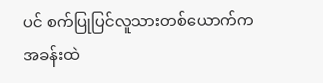ပင် စက်ပြုပြင်လူသားတစ်ယောက်က အခန်းထဲ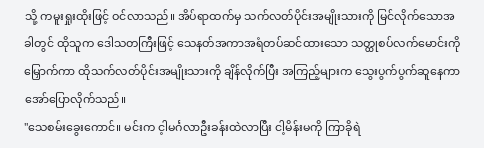သို့ ကမူးရှုးထိုးဖြင့် ဝင်လာသည်။ အိပ်ရာထက်မှ သက်လတ်ပိုင်းအမျိုးသားကို မြင်လိုက်သောအခါတွင် ထိုသူက ဒေါသတကြီးဖြင့် သေနတ်အကာအရံတပ်ဆင်ထားသော သတ္ထုစပ်လက်မောင်းကို မြှောက်ကာ ထိုသက်လတ်ပိုင်းအမျိုးသားကို ချိန်လိုက်ပြီး အကြည့်များက သွေးပွက်ပွက်ဆူနေကာ အော်ပြောလိုက်သည်။
''သေစမ်းခွေးကောင်။ မင်းက င့ါမင်္ဂလာဦးခန်းထဲလာပြီး ငါ့မိန်းမကို ကြာခိုရဲ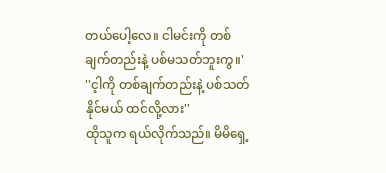တယ်ပေါ့လေ။ ငါမင်းကို တစ်ချက်တည်းနဲ့ ပစ်မသတ်ဘူးကွ။'
''င့ါကို တစ်ချက်တည်းနဲ့ ပစ်သတ်နိုင်မယ် ထင်လို့လား''
ထိုသူက ရယ်လိုက်သည်။ မိမိရှေ့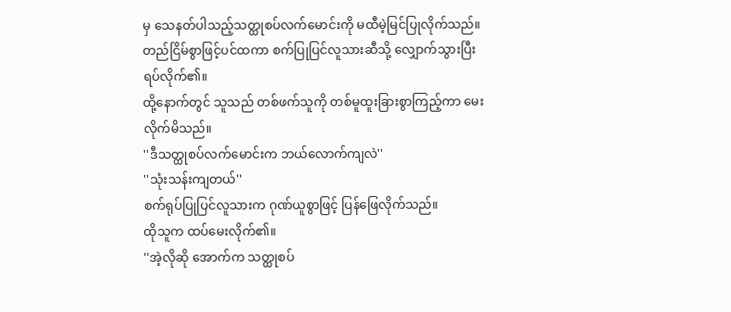မှ သေနတ်ပါသည့်သတ္ထုစပ်လက်မောင်းကို မထီမဲ့မြင်ပြုလိုက်သည်။ တည်ငြိမ်စွာဖြင့်ပင်ထကာ စက်ပြုပြင်လူသားဆီသို့ လျှောက်သွားပြီး ရပ်လိုက်၏။
ထို့နောက်တွင် သူသည် တစ်ဖက်သူကို တစ်မူထူးခြားစွာကြည့်ကာ မေးလိုက်မိသည်။
''ဒီသတ္ထုစပ်လက်မောင်းက ဘယ်လောက်ကျလဲ''
''သုံးသန်းကျတယ်''
စက်ရုပ်ပြုပြင်လူသားက ဂုဏ်ယူစွာဖြင့် ပြန်ဖြေလိုက်သည်။
ထိုသူက ထပ်မေးလိုက်၏။
''အဲ့လိုဆို အောက်က သတ္ထုစပ်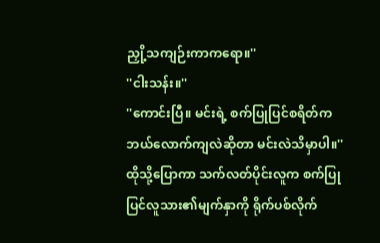ညှို့သကျဉ်းကာကရော။''
''ငါးသန်း။''
''ကောင်းပြီ။ မင်းရဲ့ စက်ပြုပြင်စရိတ်က ဘယ်လောက်ကျလဲဆိုတာ မင်းလဲသိမှာပါ။''
ထိုသို့ပြောကာ သက်လတ်ပိုင်းလူက စက်ပြုပြင်လူသား၏မျက်နှာကို ရိုက်ပစ်လိုက်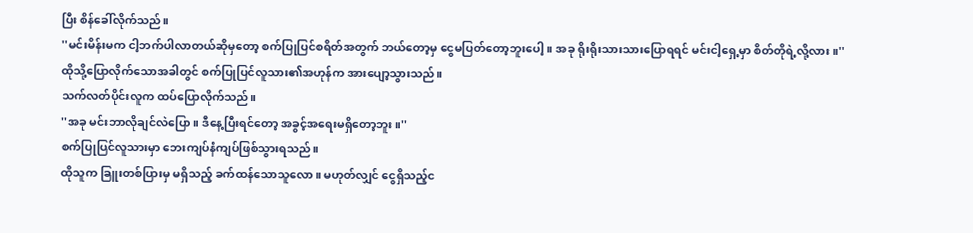ပြီး စိန်ခေါ်လိုက်သည်။
''မင်းမိန်းမက ငါ့ဘက်ပါလာတယ်ဆိုမှတော့ စက်ပြုပြင်စရိတ်အတွက် ဘယ်တော့မှ ငွေမပြတ်တော့ဘူးပေါ့။ အခု ရိုးရိုးသားသားပြောရရင် မင်းငါ့ရှေ့မှာ စိတ်တိုရဲ့လို့လား။''
ထိုသို့ပြောလိုက်သောအခါတွင် စက်ပြုပြင်လူသား၏အဟုန်က အားပျော့သွားသည်။
သက်လတ်ပိုင်းလူက ထပ်ပြောလိုက်သည်။
''အခု မင်းဘာလိုချင်လဲပြော။ ဒီနေ့ပြီးရင်တော့ အခွင့်အရေးမရှိတော့ဘူး။''
စက်ပြုပြင်လူသားမှာ ဘေးကျပ်နံကျပ်ဖြစ်သွားရသည်။
ထိုသူက ခြူးတစ်ပြားမှ မရှိသည့် ခက်ထန်သောသူလော။ မဟုတ်လျှင် ငွေရှိသည့်င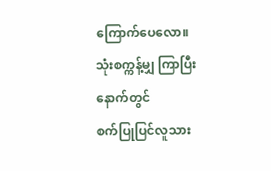ကြောက်ပေလော။
သုံးစက္ကန့်မျှ ကြာပြီးနောက်တွင်
စက်ပြုပြင်လူသား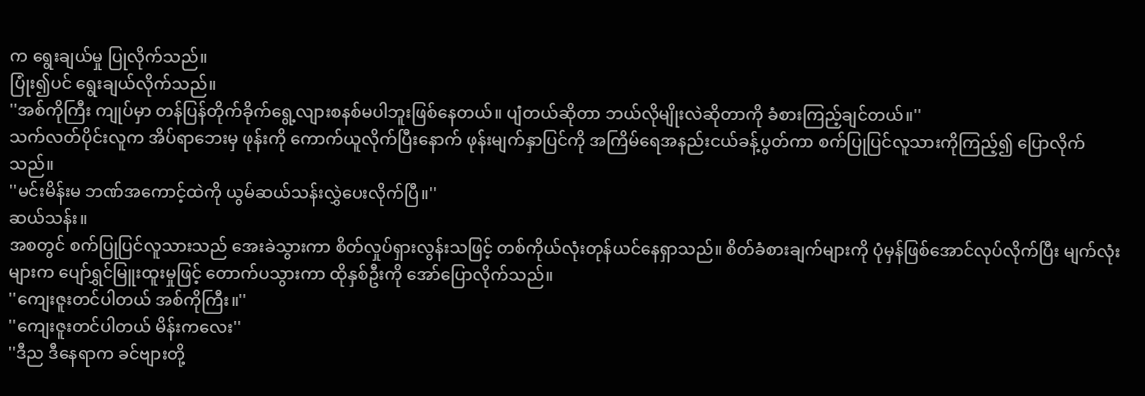က ရွေးချယ်မှု ပြုလိုက်သည်။
ပြုံး၍ပင် ရွေးချယ်လိုက်သည်။
''အစ်ကိုကြီး ကျုပ်မှာ တန်ပြန်တိုက်ခိုက်ရွေ့လျားစနစ်မပါဘူးဖြစ်နေတယ်။ ပျံတယ်ဆိုတာ ဘယ်လိုမျိုးလဲဆိုတာကို ခံစားကြည့်ချင်တယ်။''
သက်လတ်ပိုင်းလူက အိပ်ရာဘေးမှ ဖုန်းကို ကောက်ယူလိုက်ပြီးနောက် ဖုန်းမျက်နှာပြင်ကို အကြိမ်ရေအနည်းငယ်ခန့်ပွတ်ကာ စက်ပြုပြင်လူသားကိုကြည့်၍ ပြောလိုက်သည်။
''မင်းမိန်းမ ဘဏ်အကောင့်ထဲကို ယွမ်ဆယ်သန်းလွှဲပေးလိုက်ပြီ။''
ဆယ်သန်း။
အစတွင် စက်ပြုပြင်လူသားသည် အေးခဲသွားကာ စိတ်လှုပ်ရှားလွန်းသဖြင့် တစ်ကိုယ်လုံးတုန်ယင်နေရှာသည်။ စိတ်ခံစားချက်များကို ပုံမှန်ဖြစ်အောင်လုပ်လိုက်ပြီး မျက်လုံးများက ပျော်ရွှင်မြူးထူးမှုဖြင့် တောက်ပသွားကာ ထိုနှစ်ဦးကို အော်ပြောလိုက်သည်။
''ကျေးဇူးတင်ပါတယ် အစ်ကိုကြီး။''
''ကျေးဇူးတင်ပါတယ် မိန်းကလေး''
''ဒီည ဒီနေရာက ခင်ဗျားတို့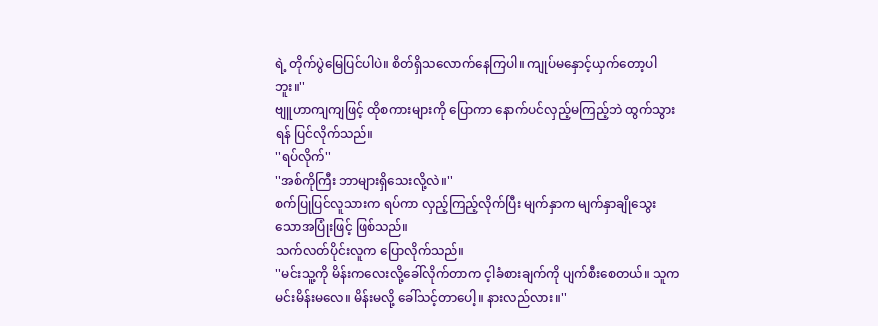ရဲ့ တိုက်ပွဲမြေပြင်ပါပဲ။ စိတ်ရှိသလောက်နေကြပါ။ ကျုပ်မနှောင့်ယှက်တော့ပါဘူး။''
ဗျူဟာကျကျဖြင့် ထိုစကားများကို ပြောကာ နောက်ပင်လှည့်မကြည့်ဘဲ ထွက်သွားရန် ပြင်လိုက်သည်။
''ရပ်လိုက်''
''အစ်ကိုကြီး ဘာများရှိသေးလို့လဲ။''
စက်ပြုပြင်လူသားက ရပ်ကာ လှည့်ကြည့်လိုက်ပြီး မျက်နှာက မျက်နှာချိုသွေးသောအပြုံးဖြင့် ဖြစ်သည်။
သက်လတ်ပိုင်းလူက ပြောလိုက်သည်။
''မင်းသူ့ကို မိန်းကလေးလို့ခေါ်လိုက်တာက င့ါခံစားချက်ကို ပျက်စီးစေတယ်။ သူက မင်းမိန်းမလေ။ မိန်းမလို့ ခေါ်သင့်တာပေါ့။ နားလည်လား။''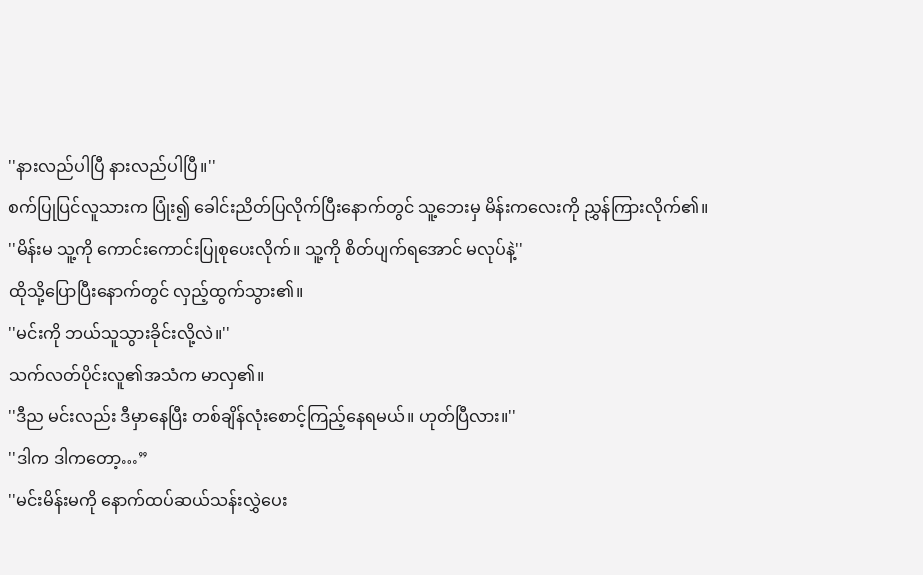''နားလည်ပါပြီ နားလည်ပါပြီ။''
စက်ပြုပြင်လူသားက ပြုံး၍ ခေါင်းညိတ်ပြလိုက်ပြီးနောက်တွင် သူ့ဘေးမှ မိန်းကလေးကို ညွှန်ကြားလိုက်၏။
''မိန်းမ သူ့ကို ကောင်းကောင်းပြုစုပေးလိုက်။ သူ့ကို စိတ်ပျက်ရအောင် မလုပ်နဲ့''
ထိုသို့ပြောပြီးနောက်တွင် လှည့်ထွက်သွား၏။
''မင်းကို ဘယ်သူသွားခိုင်းလို့လဲ။''
သက်လတ်ပိုင်းလူ၏အသံက မာလှ၏။
''ဒီည မင်းလည်း ဒီမှာနေပြီး တစ်ချိန်လုံးစောင့်ကြည့်နေရမယ်။ ဟုတ်ပြီလား။''
''ဒါက ဒါကတော့…”
''မင်းမိန်းမကို နောက်ထပ်ဆယ်သန်းလွှဲပေး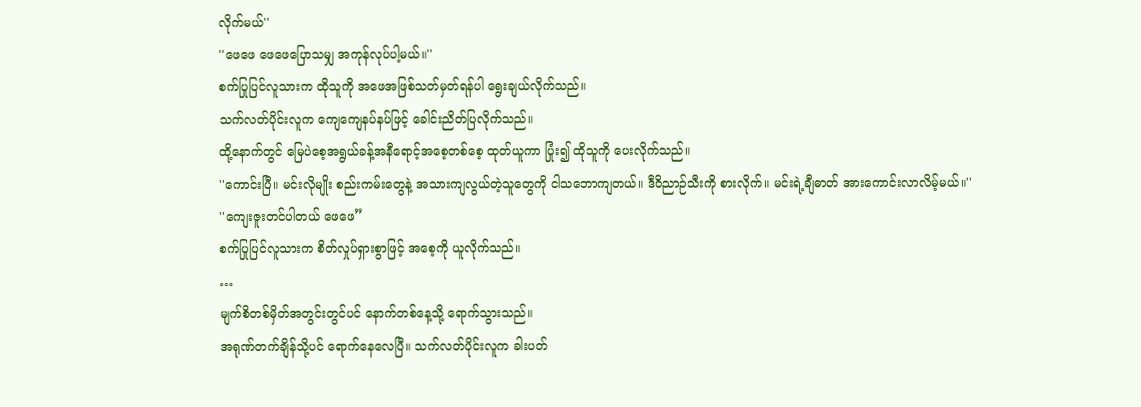လိုက်မယ်''
''ဖေဖေ ဖေဖေပြောသမျှ အကုန်လုပ်ပါ့မယ်။''
စက်ပြုပြင်လူသားက ထိုသူကို အဖေအဖြစ်သတ်မှတ်ရန်ပါ ရွေးချယ်လိုက်သည်။
သက်လတ်ပိုင်းလူက ကျေကျေနပ်နပ်ဖြင့် ခေါင်းညိတ်ပြလိုက်သည်။
ထို့နောက်တွင် မြေပဲစေ့အရွယ်ခန့်အနီရောင့်အစေ့တစ်စေ့ ထုတ်ယူကာ ပြုံး၍ ထိုသူကို ပေးလိုက်သည်။
''ကောင်းပြီ။ မင်းလိုမျိုး စည်းကမ်းတွေနဲ့ အသားကျလွယ်တဲ့သူတွေကို ငါသဘောကျတယ်။ ဒီဝိညာဉ်သီးကို စားလိုက်။ မင်းရဲ့ချီဓာတ် အားကောင်းလာလိမ့်မယ်။''
''ကျေးဇူးတင်ပါတယ် ဖေဖေ”
စက်ပြုပြင်လူသားက စိတ်လှုပ်ရှားစွာဖြင့် အစေ့ကို ယူလိုက်သည်။
…
မျက်စိတစ်မှိတ်အတွင်းတွင်ပင် နောက်တစ်နေ့သို့ ရောက်သွားသည်။
အရုဏ်တက်ချိန်သို့ပင် ရောက်နေလေပြီ။ သက်လတ်ပိုင်းလူက ခါးပတ်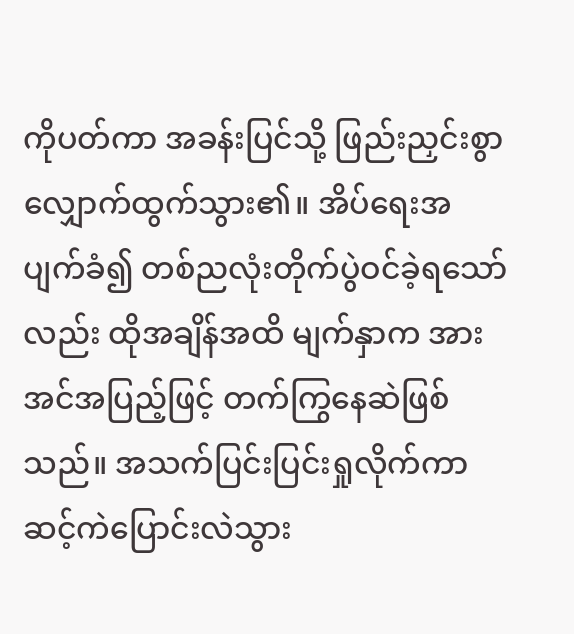ကိုပတ်ကာ အခန်းပြင်သို့ ဖြည်းညှင်းစွာ လျှောက်ထွက်သွား၏။ အိပ်ရေးအပျက်ခံ၍ တစ်ညလုံးတိုက်ပွဲဝင်ခဲ့ရသော်လည်း ထိုအချိန်အထိ မျက်နှာက အားအင်အပြည့်ဖြင့် တက်ကြွနေဆဲဖြစ်သည်။ အသက်ပြင်းပြင်းရှုလိုက်ကာ ဆင့်ကဲပြောင်းလဲသွား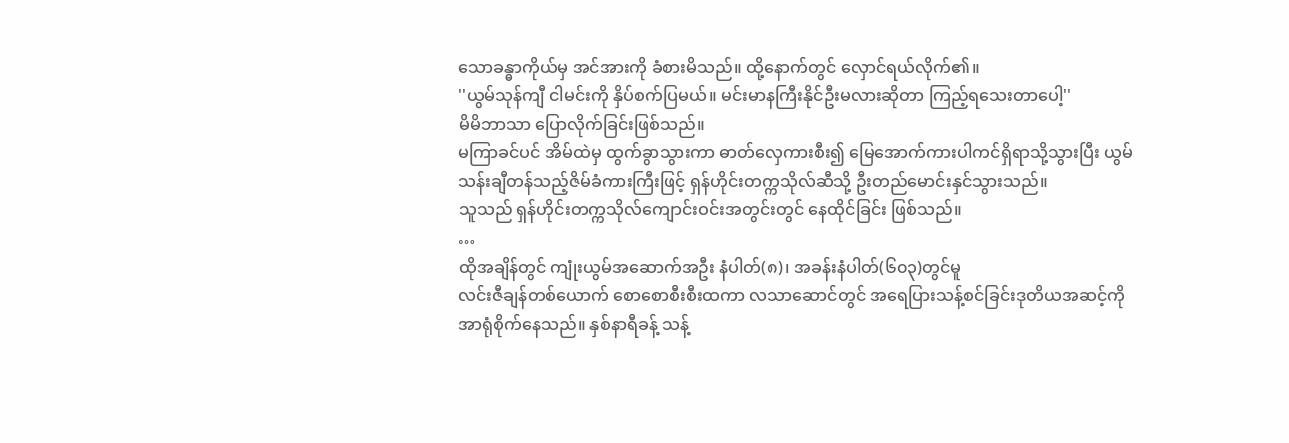သောခန္ဓာကိုယ်မှ အင်အားကို ခံစားမိသည်။ ထို့နောက်တွင် လှောင်ရယ်လိုက်၏။
''ယွမ်သုန်ကျီ ငါမင်းကို နှိပ်စက်ပြမယ်။ မင်းမာနကြီးနိုင်ဦးမလားဆိုတာ ကြည့်ရသေးတာပေါ့''
မိမိဘာသာ ပြောလိုက်ခြင်းဖြစ်သည်။
မကြာခင်ပင် အိမ်ထဲမှ ထွက်ခွာသွားကာ ဓာတ်လှေကားစီး၍ မြေအောက်ကားပါကင်ရှိရာသို့သွားပြီး ယွမ်သန်းချီတန်သည့်ဇိမ်ခံကားကြီးဖြင့် ရှန်ဟိုင်းတက္ကသိုလ်ဆီသို့ ဦးတည်မောင်းနှင်သွားသည်။
သူသည် ရှန်ဟိုင်းတက္ကသိုလ်ကျောင်းဝင်းအတွင်းတွင် နေထိုင်ခြင်း ဖြစ်သည်။
…
ထိုအချိန်တွင် ကျုံးယွမ်အဆောက်အဦး နံပါတ်(၈)၊ အခန်းနံပါတ်(၆၀၃)တွင်မူ
လင်းဇီချန်တစ်ယောက် စောစောစီးစီးထကာ လသာဆောင်တွင် အရေပြားသန့်စင်ခြင်းဒုတိယအဆင့်ကို အာရုံစိုက်နေသည်။ နှစ်နာရီခန့် သန့်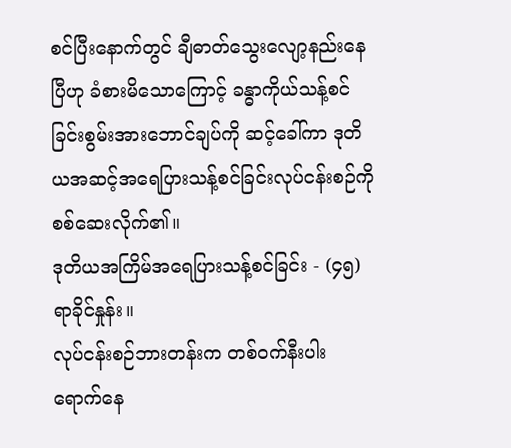စင်ပြီးနောက်တွင် ချီဓာတ်သွေးလျော့နည်းနေပြီဟု ခံစားမိသောကြောင့် ခန္ဓာကိုယ်သန့်စင်ခြင်းစွမ်းအားဘောင်ချပ်ကို ဆင့်ခေါ်ကာ ဒုတိယအဆင့်အရေပြားသန့်စင်ခြင်းလုပ်ငန်းစဉ်ကို စစ်ဆေးလိုက်၏။
ဒုတိယအကြိမ်အရေပြားသန့်စင်ခြင်း - (၄၅)ရာခိုင်နှုန်း။
လုပ်ငန်းစဉ်ဘားတန်းက တစ်ဝက်နီးပါး ရောက်နေ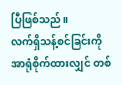ပြီဖြစ်သည်။
လက်ရှိသန့်စင်ခြင်းကို အာရုံစိုက်ထားလျှင် တစ်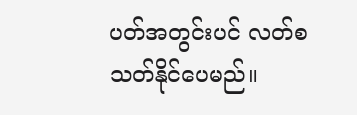ပတ်အတွင်းပင် လတ်စသတ်နိုင်ပေမည်။